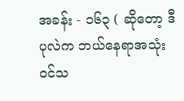အခန်း - ၁၆၃ ( ဆိုတော့ ဒီပုလဲက ဘယ်နေရာအသုံးဝင်သ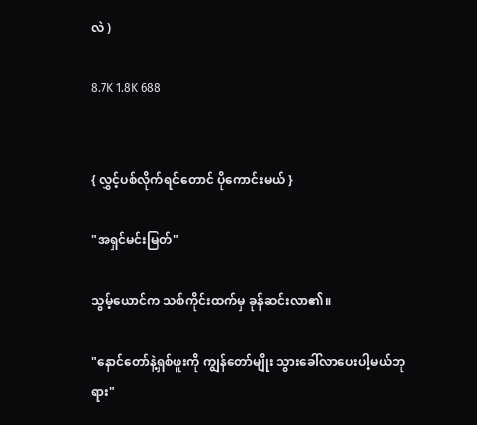လဲ )

8.7K 1.8K 688


{ လွှင့်ပစ်လိုက်ရင်တောင် ပိုကောင်းမယ် }

"အရှင်မင်းမြတ်"

သွမ့်ယောင်က သစ်ကိုင်းထက်မှ ခုန်ဆင်းလာ၏။

"နောင်တော်နဲ့ရှစ်ဖူးကို ကျွန်တော်မျိုး သွားခေါ်လာပေးပါ့မယ်ဘုရား"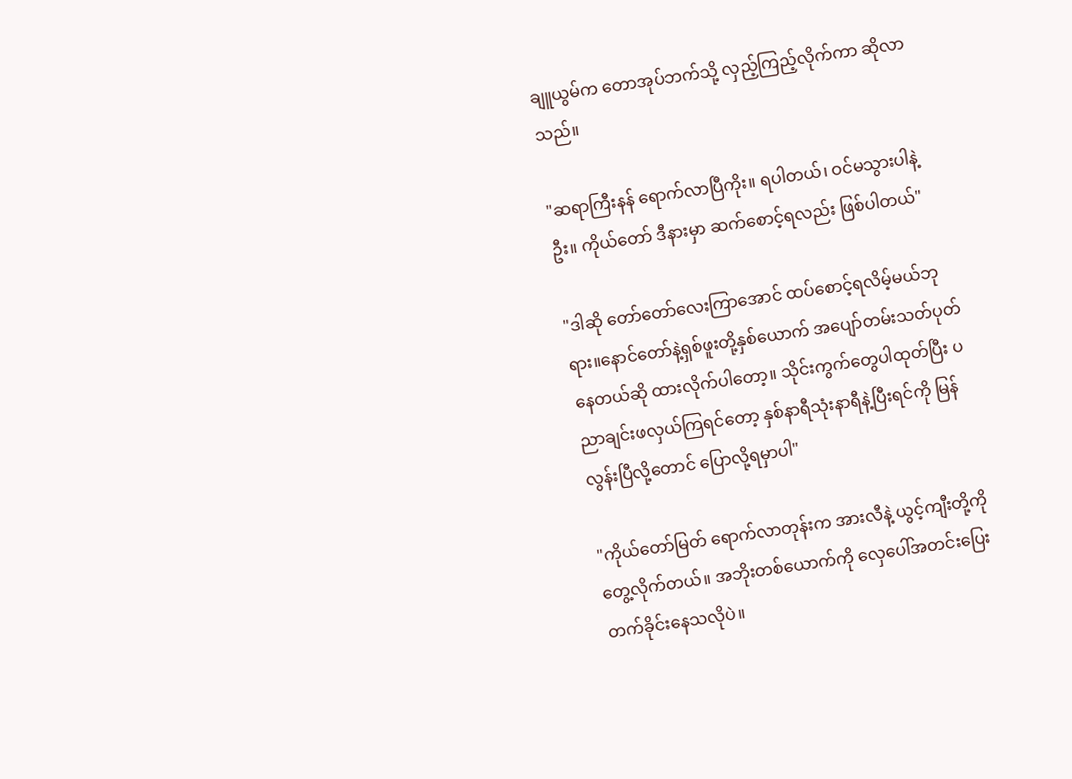ချူယွမ်က တောအုပ်ဘက်သို့ လှည့်ကြည့်လိုက်ကာ ဆိုလာသည်။

"ဆရာကြီးနန် ရောက်လာပြီကိုး။ ရပါတယ်၊ ဝင်မသွားပါနဲ့ဦး။ ကိုယ်တော် ဒီနားမှာ ဆက်စောင့်ရလည်း ဖြစ်ပါတယ်"

"ဒါဆို တော်တော်လေးကြာအောင် ထပ်စောင့်ရလိမ့်မယ်ဘုရား။နောင်တော်နဲ့ရှစ်ဖူးတို့နှစ်ယောက် အပျော်တမ်းသတ်ပုတ်နေတယ်ဆို ထားလိုက်ပါတော့။ သိုင်းကွက်တွေပါထုတ်ပြီး ပညာချင်းဖလှယ်ကြရင်တော့ နှစ်နာရီသုံးနာရီနဲ့ပြီးရင်ကို မြန်လွန်းပြီလို့တောင် ပြောလို့ရမှာပါ"

"ကိုယ်တော်မြတ် ရောက်လာတုန်းက အားလီနဲ့ ယွင့်ကျီးတို့ကို တွေ့လိုက်တယ်။ အဘိုးတစ်ယောက်ကို လှေပေါ်အတင်းပြေးတက်ခိုင်းနေသလိုပဲ။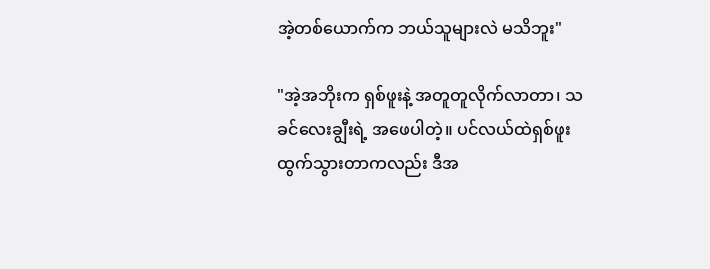အဲ့တစ်ယောက်က ဘယ်သူများလဲ မသိဘူး"

"အဲ့အဘိုးက ရှစ်ဖူးနဲ့ အတူတူလိုက်လာတာ၊ သခင်လေးချွီးရဲ့ အဖေပါတဲ့။ ပင်လယ်ထဲရှစ်ဖူးထွက်သွားတာကလည်း ဒီအ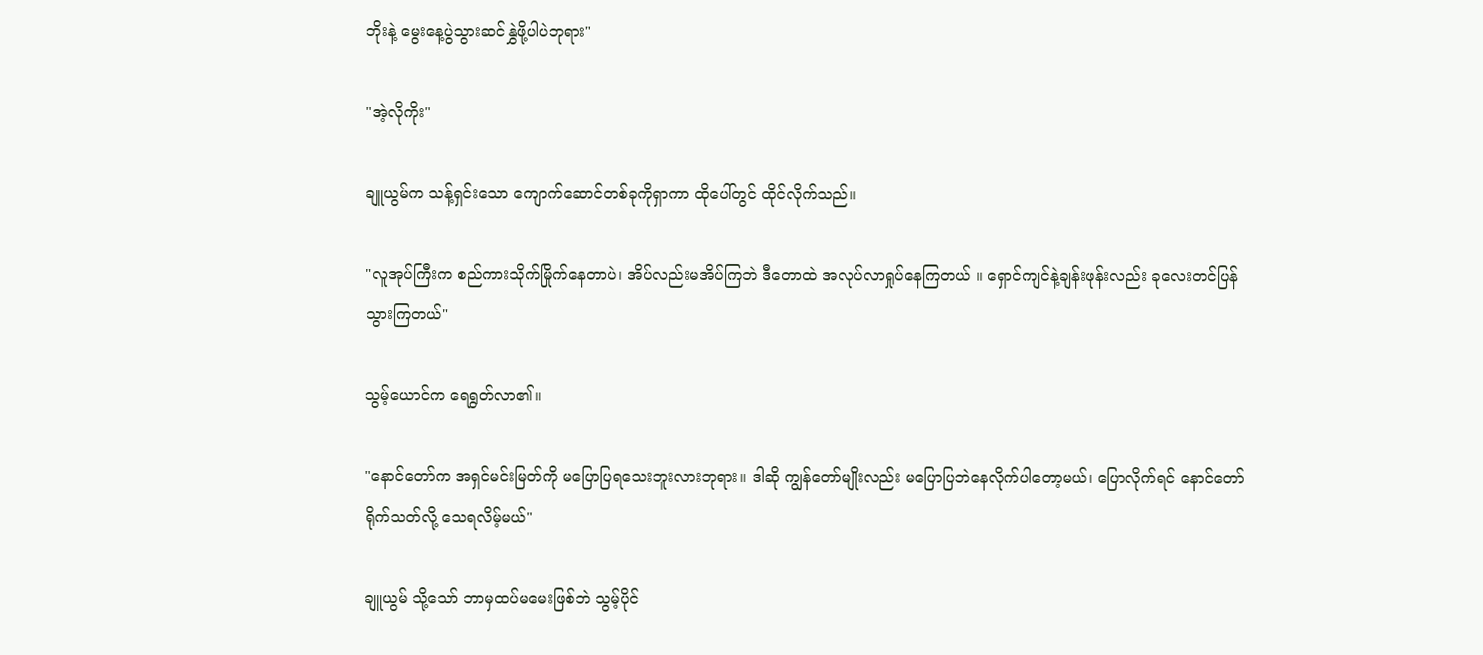ဘိုးနဲ့ မွေးနေ့ပွဲသွားဆင်နွှဲဖို့ပါပဲဘုရား"

"အဲ့လိုကိုး"

ချူယွမ်က သန့်ရှင်းသော ကျောက်ဆောင်တစ်ခုကိုရှာကာ ထိုပေါ်တွင် ထိုင်လိုက်သည်။

"လူအုပ်ကြီးက စည်ကားသိုက်မြိုက်နေတာပဲ၊ အိပ်လည်းမအိပ်ကြဘဲ ဒီတောထဲ အလုပ်လာရှုပ်နေကြတယ် ။ ရှောင်ကျင်နဲ့ချန်းဖုန်းလည်း ခုလေးတင်ပြန်သွားကြတယ်"

သွမ့်ယောင်က ရေရွတ်လာ၏။

"နောင်တော်က အရှင်မင်းမြတ်ကို မပြောပြရသေးဘူးလားဘုရား။ ဒါဆို ကျွန်တော်မျိုးလည်း မပြောပြဘဲနေလိုက်ပါတော့မယ်၊ ပြောလိုက်ရင် နောင်တော်ရိုက်သတ်လို့ သေရလိမ့်မယ်"

ချူယွမ် သို့သော် ဘာမှထပ်မမေးဖြစ်ဘဲ သွမ့်ပိုင်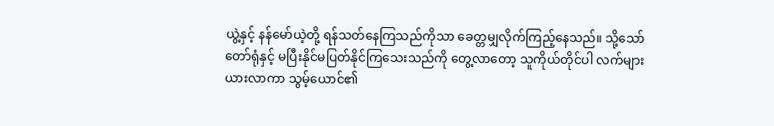ယွဲ့နှင့် နန်မော်ယဲ့တို့ ရန်သတ်နေကြသည်ကိုသာ ခေတ္တမျှလိုက်ကြည့်နေသည်။ သို့သော် တော်ရုံနှင့် မပြီးနိုင်မပြတ်နိုင်ကြသေးသည်ကို တွေ့လာတော့ သူကိုယ်တိုင်ပါ လက်များယားလာကာ သွမ့်ယောင်၏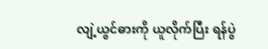လျဲ့ယွင်ဓားကို ယူလိုက်ပြီး ရန်ပွဲ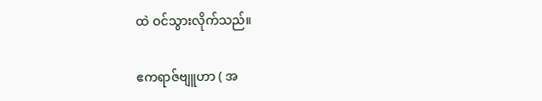ထဲ ဝင်သွားလိုက်သည်။

ဧကရာဇ်ဗျူဟာ ( အ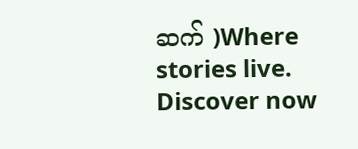ဆက် )Where stories live. Discover now